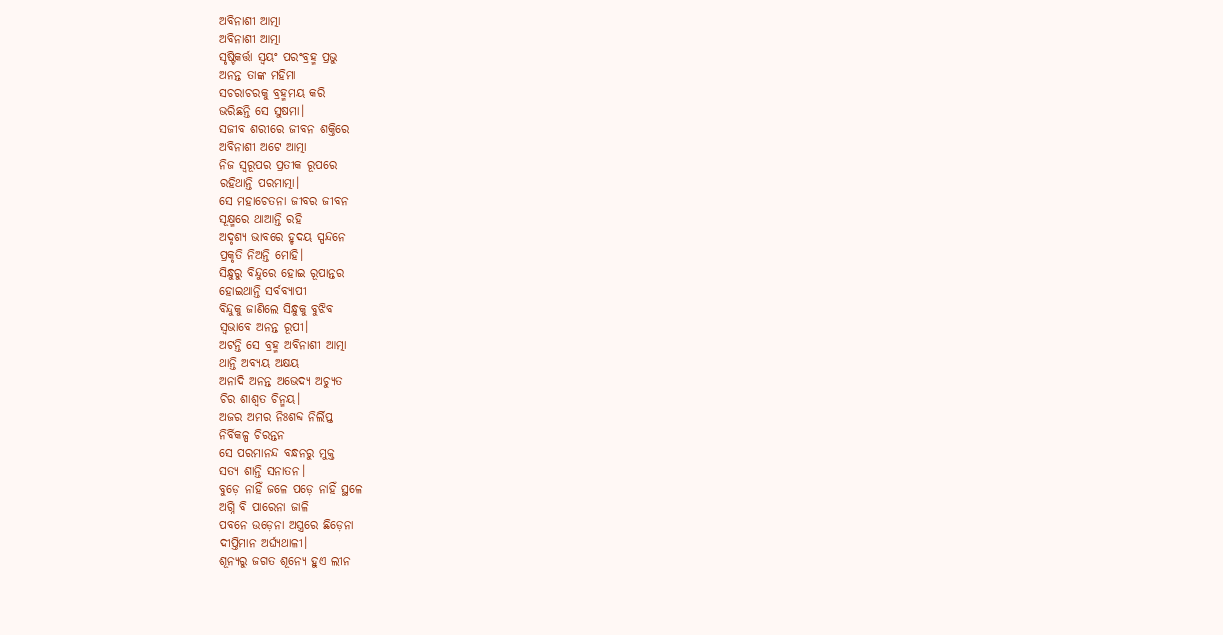ଅବିନାଶୀ ଆତ୍ମା
ଅବିନାଶୀ ଆତ୍ମା
ସୃଷ୍ଟିକର୍ତ୍ତା ସ୍ଵୟଂ ପରଂବ୍ରହ୍ମ ପ୍ରଭୁ
ଅନନ୍ତ ତାଙ୍କ ମହିମା
ସଚରାଚରକୁ ବ୍ରହ୍ମମୟ କରି
ଭରିଛନ୍ତି ସେ ସୁଷମା।
ସଜୀବ ଶରୀରେ ଜୀବନ ଶକ୍ତିରେ
ଅବିନାଶୀ ଅଟେ ଆତ୍ମା
ନିଜ ସ୍ଵରୂପର ପ୍ରତୀକ ରୂପରେ
ରହିଥାନ୍ତି ପରମାତ୍ମା।
ସେ ମହାଚେତନା ଜୀବର ଜୀବନ
ସୂକ୍ଷ୍ମରେ ଥାଆନ୍ତି ରହି
ଅଦୃଶ୍ୟ ଭାବରେ ହୃଦୟ ସ୍ପନ୍ଦନେ
ପ୍ରକୃତି ନିଅନ୍ତି ମୋହି।
ସିନ୍ଧୁରୁ ବିନ୍ଦୁରେ ହୋଇ ରୂପାନ୍ତର
ହୋଇଥାନ୍ତି ସର୍ବବ୍ୟାପୀ
ବିନ୍ଦୁକୁ ଜାଣିଲେ ସିନ୍ଧୁକୁ ବୁଝିବ
ସ୍ୱଭାବେ ଅନନ୍ତ ରୂପୀ।
ଅଟନ୍ତି ସେ ବ୍ରହ୍ମ ଅବିନାଶୀ ଆତ୍ମା
ଥାନ୍ତି ଅବ୍ୟୟ ଅକ୍ଷୟ
ଅନାଦି ଅନନ୍ତ ଅଭେଦ୍ୟ ଅଚ୍ୟୁତ
ଚିର ଶାଶ୍ୱତ ଚିନ୍ମୟ।
ଅଜର ଅମର ନିଃଶବ୍ଦ ନିର୍ଲିପ୍ତ
ନିର୍ବିକଳ୍ପ ଚିରନ୍ତନ
ସେ ପରମାନନ୍ଦ ବନ୍ଧନରୁ ମୁକ୍ତ
ସତ୍ୟ ଶାନ୍ତି ସନାତନ।
ବୁଡ଼େ ନାହିଁ ଜଳେ ପଡ଼େ ନାହିଁ ସ୍ଥଳେ
ଅଗ୍ନି ବି ପାରେନା ଜାଳି
ପବନେ ଉଡ଼େନା ଅସ୍ତ୍ରରେ ଛିଡ଼େନା
ଦୀପ୍ତିମାନ ଅର୍ଘ୍ୟଥାଳୀ।
ଶୂନ୍ୟରୁ ଜଗତ ଶୂନ୍ୟେ ହୁଏ ଲୀନ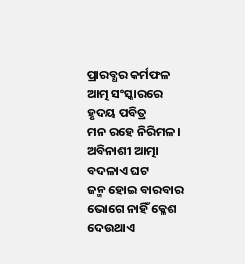ପ୍ରାରବ୍ଧର କର୍ମଫଳ
ଆତ୍ମ ସଂସ୍କାରରେ ହୃଦୟ ପବିତ୍ର
ମନ ରହେ ନିରିମଳ।
ଅବିନାଶୀ ଆତ୍ମା ବଦଳାଏ ଘଟ
ଜନ୍ମ ହୋଇ ବାରବାର
ଭୋଗେ ନାହିଁ କ୍ଳେଶ ଦେଉଥାଏ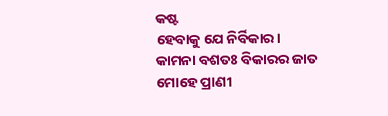କଷ୍ଟ
ହେବାକୁ ଯେ ନିର୍ବିକାର।
କାମନା ବଶତଃ ବିକାରର ଜାତ
ମୋହେ ପ୍ରାଣୀ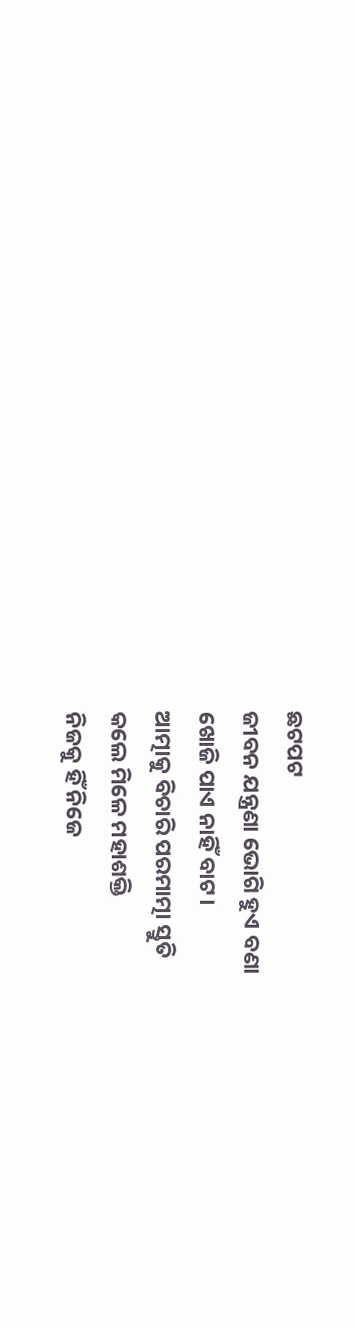ଛଟପଟ
ଜୀବନ ଯନ୍ତ୍ରଣା ଭୋଗି ହୁଏ ବଣା
ଖୋଜି ପାଏ ନାହିଁ ବାଟ।
ଆତ୍ମାକୁ ବିଚାରି ପରମାତ୍ମା ସ୍ତୁତି
କଲେ ମିଳେ ମହାଶକ୍ତି
ନିଜକୁ ହିଁ ନିଜେ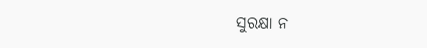ସୁରକ୍ଷା ନ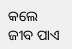କଲେ
ଜୀବ ପାଏ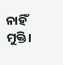ନାହିଁ ମୁକ୍ତି।